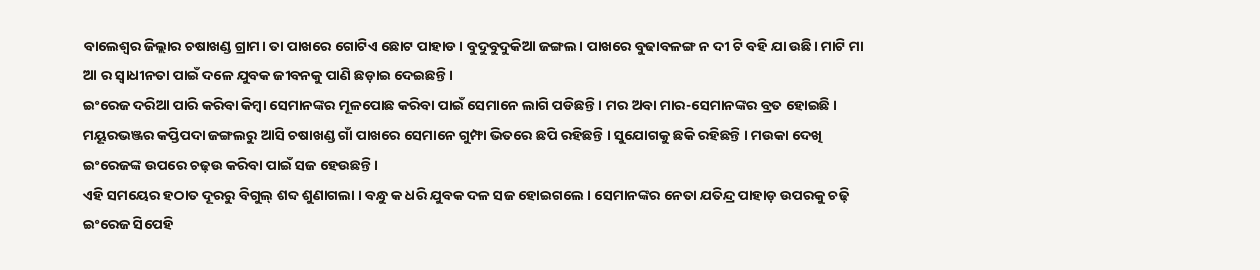ବାଲେଶ୍ୱର ଜିଲ୍ଲାର ଚଷାଖଣ୍ଡ ଗ୍ରାମ। ତା ପାଖରେ ଗୋଟିଏ ଛୋଟ ପାହାଡ। ବୁଦୁବୁଦୁକିଆ ଜଙ୍ଗଲ। ପାଖରେ ବୁଢାବଳଙ୍ଗ ନ ଦୀ ଟି ବହି ଯା ଉଛି। ମାଟି ମା ଆ ର ସ୍ୱାଧୀନତା ପାଇଁ ଦଳେ ଯୁବକ ଜୀବନକୁ ପାଣି ଛଡ଼ାଇ ଦେଇଛନ୍ତି।
ଇଂରେଜ ଦରିଆ ପାରି କରିବା କିମ୍ବା ସେମାନଙ୍କର ମୂଳପୋଛ କରିବା ପାଇଁ ସେମାନେ ଲାଗି ପଡିଛନ୍ତି । ମର ଅବା ମାର-ସେମାନଙ୍କର ବ୍ରତ ହୋଇଛି ।
ମୟୂରଭଞ୍ଜର କପ୍ତିପଦା ଜଙ୍ଗଲରୁ ଆସି ଚଷାଖଣ୍ଡ ଗାଁ ପାଖରେ ସେମାନେ ଗୁମ୍ଫା ଭିତରେ ଛପି ରହିଛନ୍ତି । ସୁଯୋଗକୁ ଛକି ରହିଛନ୍ତି । ମଉକା ଦେଖି ଇଂରେଜଙ୍କ ଉପରେ ଚଢ଼ଉ କରିବା ପାଇଁ ସଜ ହେଉଛନ୍ତି।
ଏହି ସମୟେର ହଠାତ ଦୂରରୁ ବିଗୁଲ୍ ଶବ୍ଦ ଶୁଣାଗଲା । ବନ୍ଧୁ କ ଧରି ଯୁବକ ଦଳ ସଜ ହୋଇଗଲେ । ସେମାନଙ୍କର ନେତା ଯତିନ୍ଦ୍ର ପାହାଡ଼ ଉପରକୁ ଚଢ଼ି ଇଂରେଜ ସିପେହି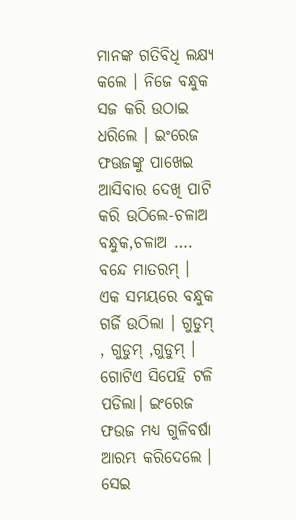ମାନଙ୍କ ଗତିବିଧି ଲକ୍ଷ୍ଯ କଲେ । ନିଜେ ବନ୍ଧୁକ ସଜ କରି ଉଠାଇ ଧରିଲେ । ଇଂରେଜ ଫଊଜଙ୍କୁ ପାଖେଇ ଆସିବାର ଦେଖି ପାଟି କରି ଉଠିଲେ-ଚଳାଅ ବନ୍ଧୁକ,ଚଳାଅ …. ବନ୍ଦେ ମାତରମ୍ ।
ଏକ ସମୟରେ ବନ୍ଧୁକ ଗର୍ଜି ଉଠିଲା । ଗୁଡୁମ୍ , ଗୁଡୁମ୍ ,ଗୁଡୁମ୍ । ଗୋଟିଏ ସିପେହି ଟଳି ପଡିଲା। ଇଂରେଜ ଫଉଜ ମଧ୍ଯ ଗୁଳିବର୍ଷା ଆରମ୍ଭ କରିଦେଲେ । ସେଇ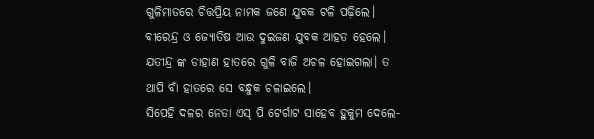ଗୁଳିମାଡରେ ଚିତ୍ତପ୍ରିୟ ନାମକ ଜଣେ ଯୁବକ ଟଳି ପଢ଼ିଲେ। ବୀରେନ୍ଦ୍ର ଓ ଜ୍ଯୋତିଷ ଆଉ ଦୁଇଜଣ ଯୁବକ ଆହତ ହେଲେ। ଯତୀନ୍ଦ୍ର ଙ୍କ ଡାହାଣ ହାତରେ ଗୁଳି ବାଜି ଅଚଳ ହୋଇଗଲା। ତ ଥାପି ବାଁ ହାତରେ ସେ ବନ୍ଧୁକ ଚଳାଇଲେ।
ସିପେହି ଦଳର ନେତା ଏସ୍ ପି ଟେର୍ଗାଟ ସାହେବ ହୁକୁମ ଦେଲେ-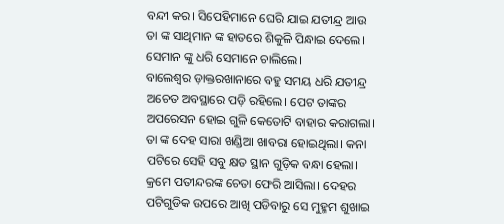ବନ୍ଦୀ କର। ସିପେହିମାନେ ଘେରି ଯାଇ ଯତୀନ୍ଦ୍ର ଆଉ ତା ଙ୍କ ସାଥିମାନ ଙ୍କ ହାତରେ ଶିକୁଳି ପିନ୍ଧାଇ ଦେଲେ। ସେମାନ ଙ୍କୁ ଧରି ସେମାନେ ଚାଲିଲେ।
ବାଲେଶ୍ବର ଡ଼ାକ୍ତରଖାନାରେ ବହୁ ସମୟ ଧରି ଯତୀନ୍ଦ୍ର ଅଚେତ ଅବସ୍ଥାରେ ପଡ଼ି ରହିଲେ। ପେଟ ତାଙ୍କର ଅପରେସନ ହୋଇ ଗୁଳି କେତୋଟି ବାହାର କରାଗଲା। ତା ଙ୍କ ଦେହ ସାରା ଖଣ୍ଡିଆ ଖାବରା ହୋଇଥିଲା। କନା ପଟିରେ ସେହି ସବୁ କ୍ଷତ ସ୍ଥାନ ଗୁଡ଼ିକ ବନ୍ଧା ହେଲା।
କ୍ରମେ ପତୀନ୍ଦରଙ୍କ ଚେତା ଫେରି ଆସିଲା। ଦେହର ପଟିଗୁଡିକ ଉପରେ ଆଖି ପଡିବାରୁ ସେ ମୁହ୍ମମ ଶୁଖାଇ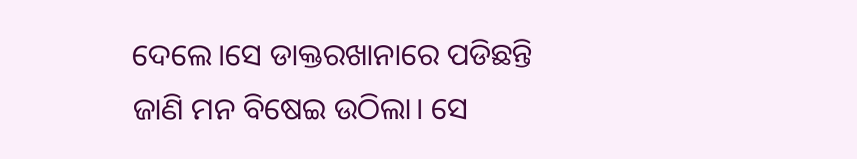ଦେଲେ।ସେ ଡାକ୍ତରଖାନାରେ ପଡିଛନ୍ତି ଜାଣି ମନ ବିଷେଇ ଉଠିଲା। ସେ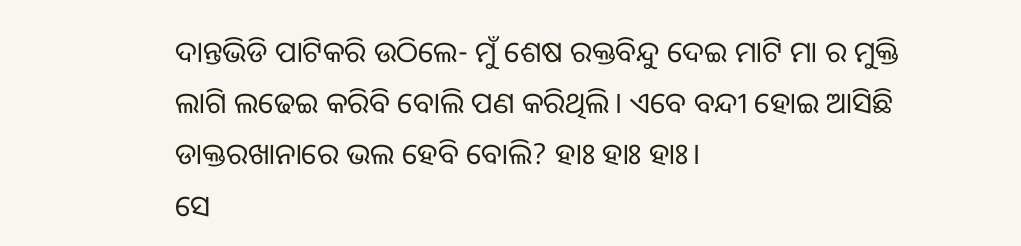ଦାନ୍ତଭିଡି ପାଟିକରି ଉଠିଲେ- ମୁଁ ଶେଷ ରକ୍ତବିନ୍ଦୁ ଦେଇ ମାଟି ମା ର ମୁକ୍ତି ଲାଗି ଲଢେଇ କରିବି ବୋଲି ପଣ କରିଥିଲି। ଏବେ ବନ୍ଦୀ ହୋଇ ଆସିଛି ଡାକ୍ତରଖାନାରେ ଭଲ ହେବି ବୋଲି? ହାଃ ହାଃ ହାଃ।
ସେ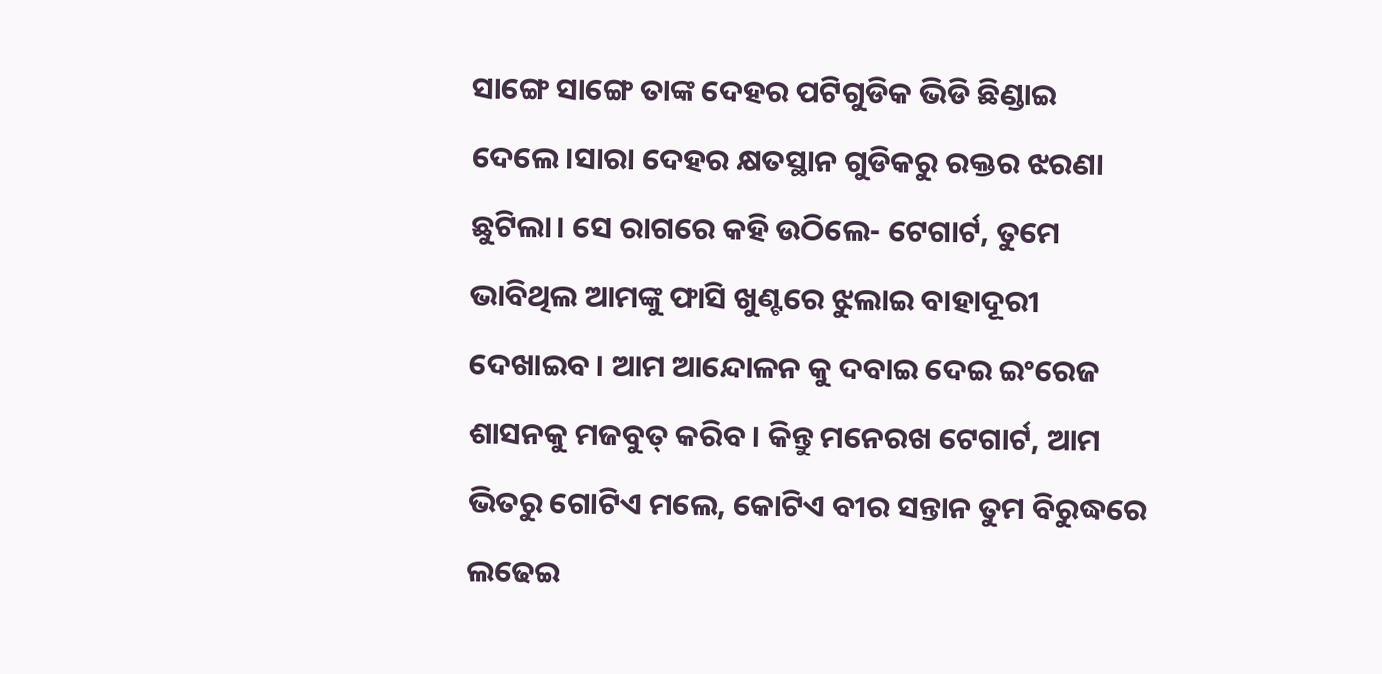ସାଙ୍ଗେ ସାଙ୍ଗେ ତାଙ୍କ ଦେହର ପଟିଗୁଡିକ ଭିଡି ଛିଣ୍ଡାଇ ଦେଲେ।ସାରା ଦେହର କ୍ଷତସ୍ଥାନ ଗୁଡିକରୁ ରକ୍ତର ଝରଣା ଛୁଟିଲା। ସେ ରାଗରେ କହି ଉଠିଲେ- ଟେଗାର୍ଟ, ତୁମେ ଭାବିଥିଲ ଆମଙ୍କୁ ଫାସି ଖୁଣ୍ଟରେ ଝୁଲାଇ ବାହାଦୂରୀ ଦେଖାଇବ। ଆମ ଆନ୍ଦୋଳନ କୁ ଦବାଇ ଦେଇ ଇଂରେଜ ଶାସନକୁ ମଜବୁତ୍ କରିବ। କିନ୍ତୁ ମନେରଖ ଟେଗାର୍ଟ, ଆମ ଭିତରୁ ଗୋଟିଏ ମଲେ, କୋଟିଏ ବୀର ସନ୍ତାନ ତୁମ ବିରୁଦ୍ଧରେ ଲଢେଇ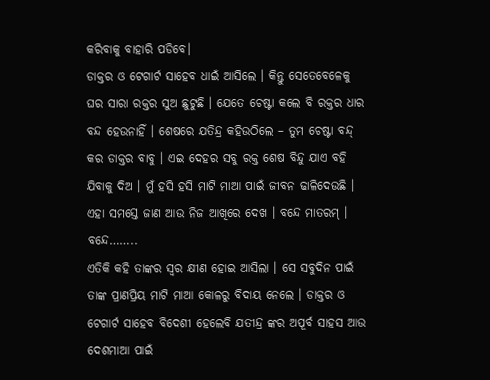କରିବାକୁ ବାହାରି ପଡିବେ।
ଡାକ୍ତର ଓ ଟେଗାର୍ଟ ସାହେବ ଧାଇଁ ଆସିଲେ । କିନ୍ତୁ ସେତେବେଳେକୁ ଘର ସାରା ରକ୍ତର ସୁଅ ଛୁଟୁଛି । ଯେତେ ଚେଷ୍ଟା କଲେ ବି ରକ୍ତର ଧାର ବନ୍ଦ ହେଉନାହିଁ । ଶେଷରେ ଯତିନ୍ଦ୍ର କହିଉଠିଲେ – ତୁମ ଚେଷ୍ଟା ବନ୍ଦ୍ କର ଡାକ୍ତର ବାବୁ । ଏଇ ଦେହର ସବୁ ରକ୍ତ ଶେଷ ବିନ୍ଦୁ ଯାଏ ବହି ଯିବାକୁ ଦିଅ । ମୁଁ ହସି ହସି ମାଟି ମାଆ ପାଇଁ ଜୀବନ ଢାଳିଦେଉଛି । ଏହା ସମସ୍ତେ ଜାଣ ଆଉ ନିଜ ଆଖିରେ ଦେଖ । ବନ୍ଦେ ମାତରମ୍ । ବନ୍ଦେ……..
ଏତିକି କହି ତାଙ୍କର ସ୍ୱର କ୍ଷୀଣ ହୋଇ ଆସିଲା । ସେ ସବୁଦିନ ପାଇଁ ତାଙ୍କ ପ୍ରାଣପ୍ରିୟ ମାଟି ମାଆ କୋଳରୁ ବିଦାୟ ନେଲେ । ଡାକ୍ତର ଓ ଟେଗାର୍ଟ ସାହେବ ବିଦେଶୀ ହେଲେବି ଯତୀନ୍ଦ୍ର ଙ୍କର ଅପୂର୍ବ ସାହସ ଆଉ ଦେଶମାଆ ପାଇଁ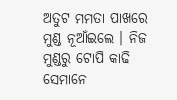ଅତୁଟ ମମତା ପାଖରେ ମୁଣ୍ଡ ନୂଆଁଇଲେ । ନିଜ ମୁଣ୍ଡରୁ ଟୋପି କାଢି ସେମାନେ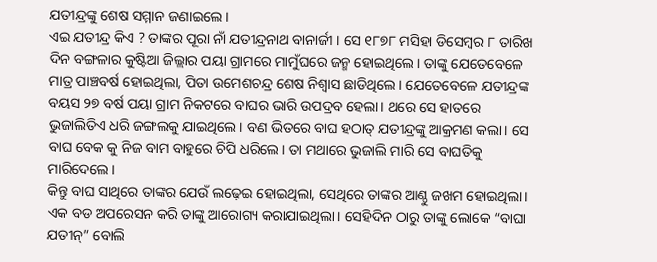ଯତୀନ୍ଦ୍ରଙ୍କୁ ଶେଷ ସମ୍ମାନ ଜଣାଇଲେ ।
ଏଇ ଯତୀନ୍ଦ୍ର କିଏ ? ତାଙ୍କର ପୂରା ନାଁ ଯତୀନ୍ଦ୍ରନାଥ ବାନାର୍ଜୀ । ସେ ୧୮୭୮ ମସିହା ଡିସେମ୍ବର ୮ ତାରିଖ ଦିନ ବଙ୍ଗଳାର କୁଷ୍ଟିଆ ଜିଲ୍ଲାର ପୟା ଗ୍ରାମରେ ମାମୁଁଘରେ ଜନ୍ମ ହୋଇଥିଲେ। ତାଙ୍କୁ ଯେତେବେଳେ ମାତ୍ର ପାଞ୍ଚବର୍ଷ ହୋଇଥିଲା, ପିତା ଉମେଶଚନ୍ଦ୍ର ଶେଷ ନିଶ୍ୱାସ ଛାଡିଥିଲେ। ଯେତେବେଳେ ଯତୀନ୍ଦ୍ରଙ୍କ ବୟସ ୨୭ ବର୍ଷ ପୟା ଗ୍ରାମ ନିକଟରେ ବାଘର ଭାରି ଉପଦ୍ରବ ହେଲା। ଥରେ ସେ ହାତରେ ଭୁଜାଲିତିଏ ଧରି ଜଙ୍ଗଲକୁ ଯାଇଥିଲେ। ବଣ ଭିତରେ ବାଘ ହଠାତ୍ ଯତୀନ୍ଦ୍ରଙ୍କୁ ଆକ୍ରମଣ କଲା। ସେ ବାଘ ବେକ କୁ ନିଜ ବାମ ବାହୁରେ ଚିପି ଧରିଲେ। ତା ମଥାରେ ଭୁଜାଲି ମାରି ସେ ବାଘତିକୁ ମାରିଦେଲେ।
କିନ୍ତୁ ବାଘ ସାଥିରେ ତାଙ୍କର ଯେଉଁ ଲଢ଼େଇ ହୋଇଥିଲା, ସେଥିରେ ତାଙ୍କର ଆଣ୍ଠୁ ଜଖମ ହୋଇଥିଲା। ଏକ ବଡ ଅପରେସନ କରି ତାଙ୍କୁ ଆରୋଗ୍ୟ କରାଯାଇଥିଲା। ସେହିଦିନ ଠାରୁ ତାଙ୍କୁ ଲୋକେ “ବାଘା ଯତୀନ୍” ବୋଲି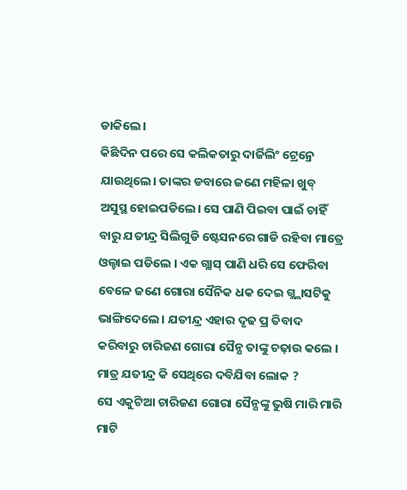ଡାକିଲେ।
କିଛିଦିନ ପରେ ସେ କଲିକତାରୁ ଦାର୍ଜିଲିଂ ଟ୍ରେନ୍ରେ ଯାଉଥିଲେ। ତାଙ୍କର ଡବାରେ ଜଣେ ମହିଳା ଖୁବ୍ ଅସୁସ୍ଥ ହୋଇପଡିଲେ। ସେ ପାଣି ପିଇବା ପାଇଁ ଚାହିଁ ବାରୁ ଯତୀନ୍ଦ୍ର ସିଲିଗୁଡି ଷ୍ଟେସନରେ ଗାଡି ରହିବା ମାତ୍ରେ ଓଲ୍ହାଇ ପଡିଲେ । ଏକ ଗ୍ଲାସ୍ ପାଣି ଧରି ସେ ଫେରିବା ବେଳେ ଜଣେ ଗୋରା ସୈନିକ ଧକ ଦେଇ ଗ୍ଲ୍ଲାସଟିକୁ ଭାଙ୍ଗିଦେଲେ । ଯତୀନ୍ଦ୍ର ଏହାର ଦୃଢ ପ୍ର ତିବାଦ କରିବାରୁ ଚାରିଜଣ ଗୋରା ସୈନ୍ଯ ତାଙ୍କୁ ଚଢ଼ାଉ କଲେ । ମାତ୍ର ଯତୀନ୍ଦ୍ର କି ସେଥିରେ ଦବିଯିବା ଲୋକ ?
ସେ ଏକୁଟିଆ ଚାରିଜଣ ଗୋରା ସୈନ୍ଯଙ୍କୁ ଭୁଷି ମାରି ମାରି ମାଟି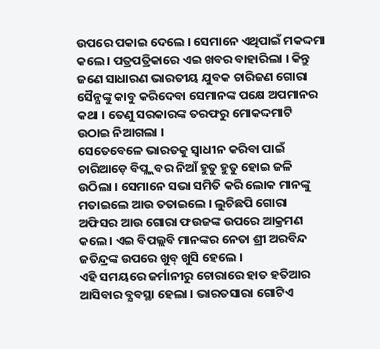ଉପରେ ପକାଇ ଦେଲେ । ସେମାନେ ଏଥିପାଇଁ ମକଦ୍ଦମା କଲେ । ପତ୍ରପତ୍ରିକାରେ ଏଇ ଖବର ବାହାରିଲା । କିନ୍ତୁ ଜଣେ ସାଧାରଣ ଭାରତୀୟ ଯୁବକ ଚାରିଜଣ ଗୋରା ସୈନ୍ଯଙ୍କୁ କାବୁ କରିଦେବା ସେମାନଙ୍କ ପକ୍ଷେ ଅପମାନର କଥା । ତେଣୁ ସରକାରଙ୍କ ତରଫରୁ ମୋକଦ୍ଦମାଟି ଉଠାଇ ନିଆଗଲା ।
ସେତେବେଳେ ଭାରତକୁ ସ୍ୱାଧୀନ କରିବା ପାଇଁ ଚାରିଆଡ଼େ ବିପ୍ଲ୍ଲବର ନିଆଁ ହୁତୁ ହୁତୁ ହୋଇ ଜଳି ଉଠିଲା । ସେମାନେ ସଭା ସମିତି କରି ଲୋକ ମାନଙ୍କୁ ମତାଇଲେ ଆଉ ତତାଇଲେ । ଲୁଚିଛପି ଗୋରା ଅଫିସର ଆଉ ଗୋରା ଫଉଜଙ୍କ ଉପରେ ଆକ୍ରମଣ କଲେ । ଏଇ ବିପଲ୍ଲବି ମାନଙ୍କର ନେତା ଶ୍ରୀ ଅରବିନ୍ଦ ଜତିନ୍ଦ୍ରଙ୍କ ଉପରେ ଖୁବ୍ ଖୁସି ହେଲେ ।
ଏହି ସମୟରେ ଜର୍ମାନୀରୁ ଚୋରାରେ ହାତ ହତିଆର ଆସିବାର ବ୍ଯବସ୍ଥା ହେଲା । ଭାରତସାରା ଗୋଟିଏ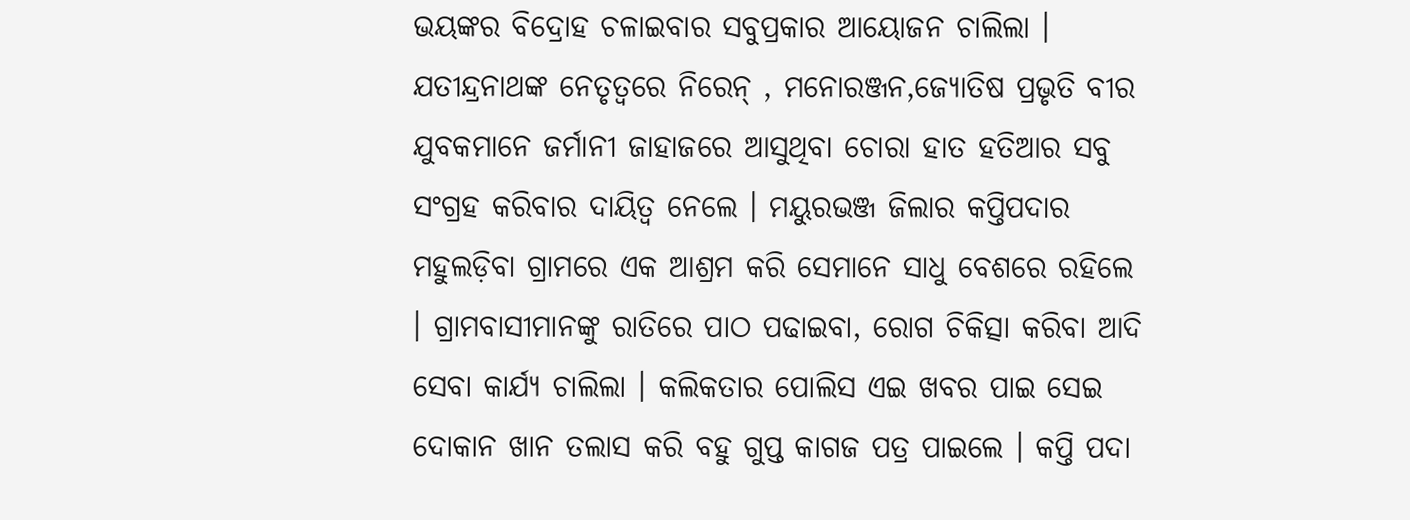ଭୟଙ୍କର ବିଦ୍ରୋହ ଚଳାଇବାର ସବୁପ୍ରକାର ଆୟୋଜନ ଚାଲିଲା । ଯତୀନ୍ଦ୍ରନାଥଙ୍କ ନେତୃତ୍ବରେ ନିରେନ୍ , ମନୋରଞ୍ଜନ,ଜ୍ଯୋତିଷ ପ୍ରଭୃତି ବୀର ଯୁବକମାନେ ଜର୍ମାନୀ ଜାହାଜରେ ଆସୁଥିବା ଚୋରା ହାତ ହତିଆର ସବୁ ସଂଗ୍ରହ କରିବାର ଦାୟିତ୍ବ ନେଲେ । ମୟୁରଭଞ୍ଜ ଜିଲାର କପ୍ତିପଦାର ମହୁଲଡ଼ିବା ଗ୍ରାମରେ ଏକ ଆଶ୍ରମ କରି ସେମାନେ ସାଧୁ ବେଶରେ ରହିଲେ । ଗ୍ରାମବାସୀମାନଙ୍କୁ ରାତିରେ ପାଠ ପଢାଇବା, ରୋଗ ଚିକିତ୍ସା କରିବା ଆଦି ସେବା କାର୍ଯ୍ଯ ଚାଲିଲା । କଲିକତାର ପୋଲିସ ଏଇ ଖବର ପାଇ ସେଇ ଦୋକାନ ଖାନ ତଲାସ କରି ବହୁ ଗୁପ୍ତ କାଗଜ ପତ୍ର ପାଇଲେ । କପ୍ତି ପଦା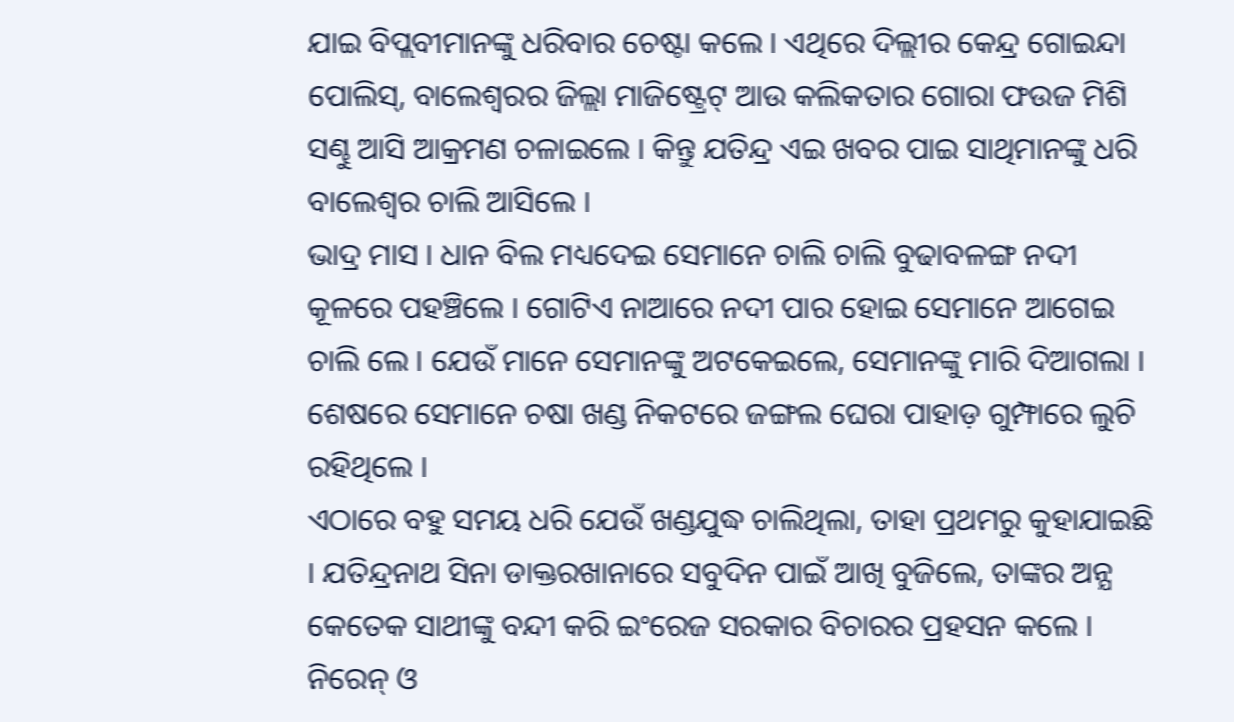ଯାଇ ବିପ୍ଲବୀମାନଙ୍କୁ ଧରିବାର ଚେଷ୍ଟା କଲେ । ଏଥିରେ ଦିଲ୍ଲୀର କେନ୍ଦ୍ର ଗୋଇନ୍ଦା ପୋଲିସ୍, ବାଲେଶ୍ବରର ଜିଲ୍ଲା ମାଜିଷ୍ଟ୍ରେଟ୍ ଆଉ କଲିକତାର ଗୋରା ଫଉଜ ମିଶି ସଣ୍ଢୁ ଆସି ଆକ୍ରମଣ ଚଳାଇଲେ । କିନ୍ତୁ ଯତିନ୍ଦ୍ର ଏଇ ଖବର ପାଇ ସାଥିମାନଙ୍କୁ ଧରି ବାଲେଶ୍ବର ଚାଲି ଆସିଲେ ।
ଭାଦ୍ର ମାସ । ଧାନ ବିଲ ମଧ୍ୟଦେଇ ସେମାନେ ଚାଲି ଚାଲି ବୁଢାବଳଙ୍ଗ ନଦୀ କୂଳରେ ପହଞ୍ଚିଲେ । ଗୋଟିଏ ନାଆରେ ନଦୀ ପାର ହୋଇ ସେମାନେ ଆଗେଇ ଚାଲି ଲେ । ଯେଉଁ ମାନେ ସେମାନଙ୍କୁ ଅଟକେଇଲେ, ସେମାନଙ୍କୁ ମାରି ଦିଆଗଲା । ଶେଷରେ ସେମାନେ ଚଷା ଖଣ୍ଡ ନିକଟରେ ଜଙ୍ଗଲ ଘେରା ପାହାଡ଼ ଗୁମ୍ଫାରେ ଲୁଚି ରହିଥିଲେ ।
ଏଠାରେ ବହୁ ସମୟ ଧରି ଯେଉଁ ଖଣ୍ଡଯୁଦ୍ଧ ଚାଲିଥିଲା, ତାହା ପ୍ରଥମରୁ କୁହାଯାଇଛି । ଯତିନ୍ଦ୍ରନାଥ ସିନା ଡାକ୍ତରଖାନାରେ ସବୁଦିନ ପାଇଁ ଆଖି ବୁଜିଲେ, ତାଙ୍କର ଅନ୍ଯ କେତେକ ସାଥୀଙ୍କୁ ବନ୍ଦୀ କରି ଇଂରେଜ ସରକାର ବିଚାରର ପ୍ରହସନ କଲେ । ନିରେନ୍ ଓ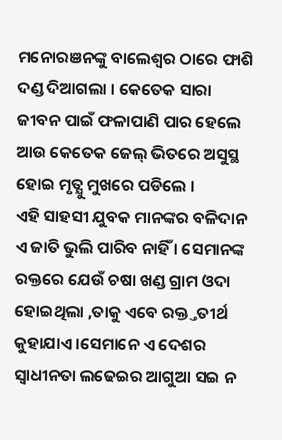ମନୋରଞନଙ୍କୁ ବାଲେଶ୍ବର ଠାରେ ଫାଶି ଦଣ୍ଡ ଦିଆଗଲା । କେତେକ ସାରା ଜୀବନ ପାଇଁ ଫଳାପାଣି ପାର ହେଲେ ଆଉ କେତେକ ଜେଲ୍ ଭିତରେ ଅସୁସ୍ଥ ହୋଇ ମୃତ୍ଯୁ ମୁଖରେ ପଡିଲେ ।
ଏହି ସାହସୀ ଯୁବକ ମାନଙ୍କର ବଳିଦାନ ଏ ଜାତି ଭୁଲି ପାରିବ ନାହିଁ । ସେମାନଙ୍କ ରକ୍ତରେ ଯେଉଁ ଚଷା ଖଣ୍ଡ ଗ୍ରାମ ଓଦା ହୋଇଥିଲା ,ତାକୁ ଏବେ ରକ୍ତ୍ତତୀର୍ଥ କୁହାଯାଏ ।ସେମାନେ ଏ ଦେଶର ସ୍ବାଧୀନତା ଲଢେଇର ଆଗୁଆ ସଇ ନ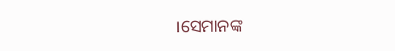।ସେମାନଙ୍କ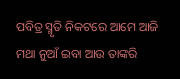ପବିତ୍ର ସ୍ମୃତି ନିକଟରେ ଆମେ ଆଜି ମଥା ନୁଆଁ ଇବା ଆଉ ତାଙ୍କରି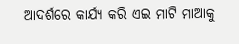ଆଦର୍ଶରେ କାର୍ଯ୍ୟ କରି ଏଇ ମାଟି ମାଆକୁ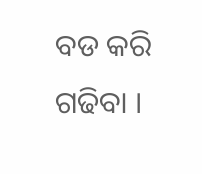ବଡ କରି ଗଢିବା ।